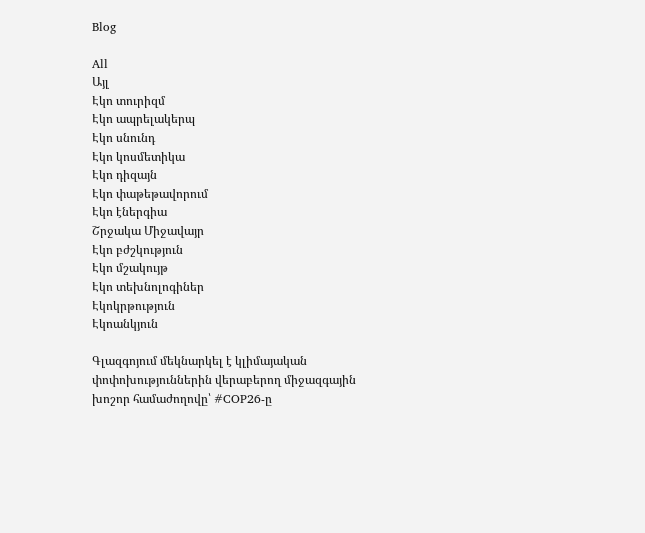Blog

All
Այլ
Էկո տուրիզմ
Էկո ապրելակերպ
Էկո սնունդ
Էկո կոսմետիկա
Էկո դիզայն
Էկո փաթեթավորում
Էկո էներգիա
Շրջակա Միջավայր
Էկո բժշկություն
Էկո մշակույթ
Էկո տեխնոլոգիներ
Էկոկրթություն
Էկոանկյուն

Գլազգոյում մեկնարկել է կլիմայական փոփոխություններին վերաբերող միջազգային խոշոր համաժողովը՝ #COP26-ը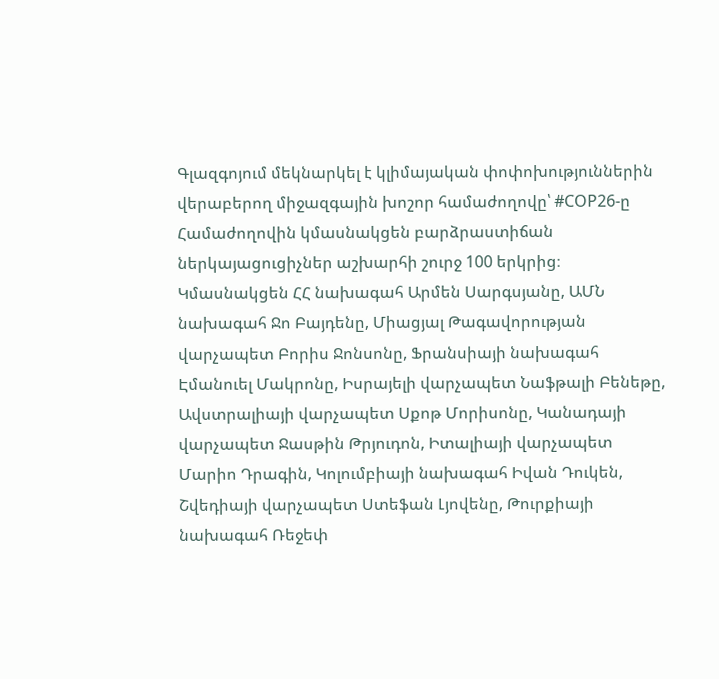Գլազգոյում մեկնարկել է կլիմայական փոփոխություններին վերաբերող միջազգային խոշոր համաժողովը՝ #COP26-ը
Համաժողովին կմասնակցեն բարձրաստիճան ներկայացուցիչներ աշխարհի շուրջ 100 երկրից։ Կմասնակցեն ՀՀ նախագահ Արմեն Սարգսյանը, ԱՄՆ նախագահ Ջո Բայդենը, Միացյալ Թագավորության վարչապետ Բորիս Ջոնսոնը, Ֆրանսիայի նախագահ Էմանուել Մակրոնը, Իսրայելի վարչապետ Նաֆթալի Բենեթը, Ավստրալիայի վարչապետ Սքոթ Մորիսոնը, Կանադայի վարչապետ Ջասթին Թրյուդոն, Իտալիայի վարչապետ Մարիո Դրագին, Կոլումբիայի նախագահ Իվան Դուկեն, Շվեդիայի վարչապետ Ստեֆան Լյովենը, Թուրքիայի նախագահ Ռեջեփ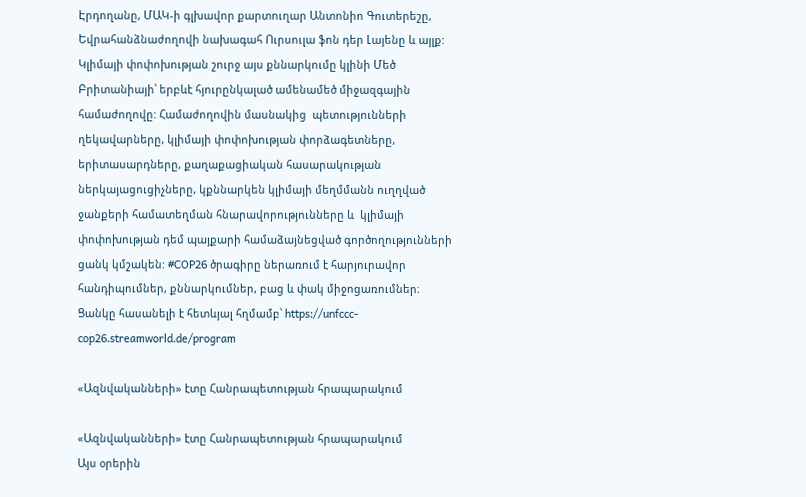Էրդողանը, ՄԱԿ-ի գլխավոր քարտուղար Անտոնիո Գուտերեշը, Եվրահանձնաժողովի նախագահ Ուրսուլա ֆոն դեր Լայենը և այլք: Կլիմայի փոփոխության շուրջ այս քննարկումը կլինի Մեծ Բրիտանիայի՝ երբևէ հյուրընկալած ամենամեծ միջազգային համաժողովը: Համաժողովին մասնակից  պետությունների ղեկավարները, կլիմայի փոփոխության փորձագետները, երիտասարդները, քաղաքացիական հասարակության ներկայացուցիչները, կքննարկեն կլիմայի մեղմմանն ուղղված ջանքերի համատեղման հնարավորությունները և  կլիմայի փոփոխության դեմ պայքարի համաձայնեցված գործողությունների ցանկ կմշակեն: #COP26 ծրագիրը ներառում է հարյուրավոր հանդիպումներ, քննարկումներ, բաց և փակ միջոցառումներ։ Ցանկը հասանելի է հետևյալ հղմամբ՝ https://unfccc-cop26.streamworld.de/program

«Ազնվականների» էտը Հանրապետության հրապարակում

«Ազնվականների» էտը Հանրապետության հրապարակում
Այս օրերին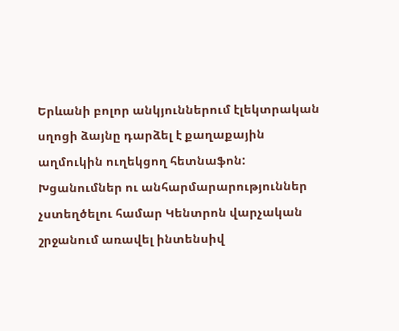Երևանի բոլոր անկյուններում էլեկտրական սղոցի ձայնը դարձել է քաղաքային աղմուկին ուղեկցող հետնաֆոն: Խցանումներ ու անհարմարարություններ չստեղծելու համար Կենտրոն վարչական շրջանում առավել ինտենսիվ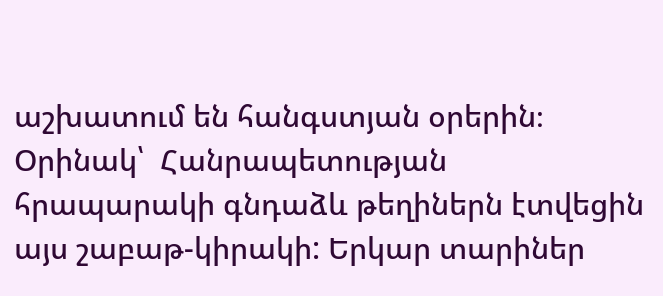աշխատում են հանգստյան օրերին։ Օրինակ՝  Հանրապետության հրապարակի գնդաձև թեղիներն էտվեցին այս շաբաթ-կիրակի: Երկար տարիներ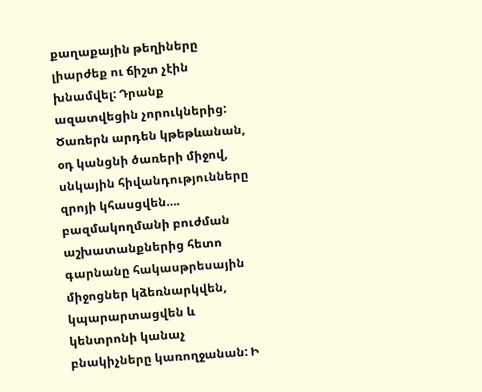քաղաքային թեղիները լիարժեք ու ճիշտ չէին խնամվել: Դրանք ազատվեցին չորուկներից: Ծառերն արդեն կթեթևանան, օդ կանցնի ծառերի միջով, սնկային հիվանդությունները զրոյի կհասցվեն….  բազմակողմանի բուժման աշխատանքներից հետո գարնանը հակասթրեսային միջոցներ կձեռնարկվեն, կպարարտացվեն և կենտրոնի կանաչ բնակիչները կառողջանան: Ի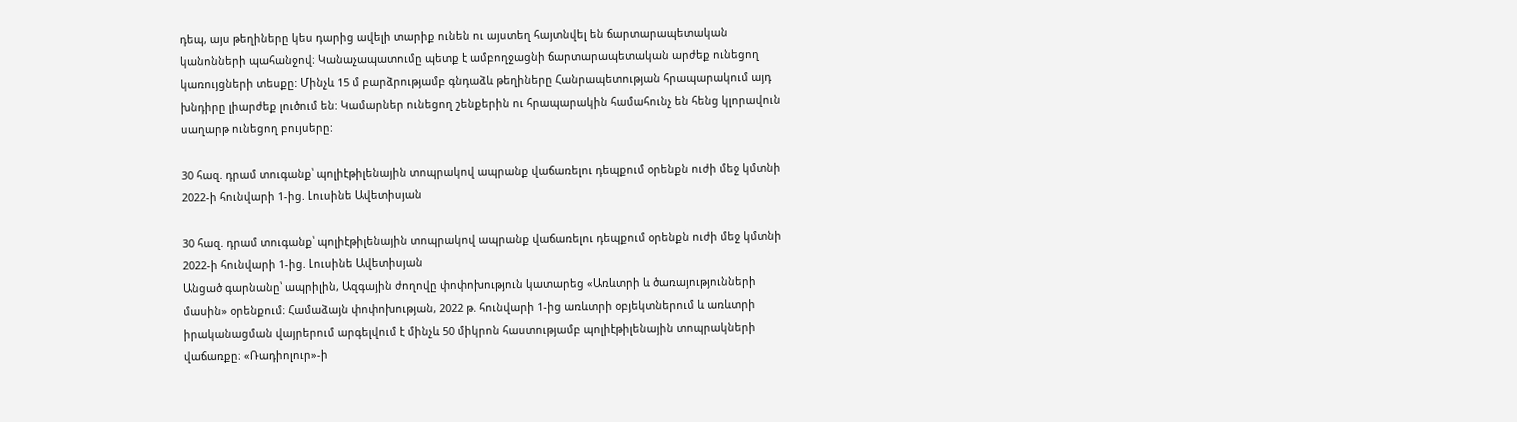դեպ, այս թեղիները կես դարից ավելի տարիք ունեն ու այստեղ հայտնվել են ճարտարապետական կանոնների պահանջով։ Կանաչապատումը պետք է ամբողջացնի ճարտարապետական արժեք ունեցող կառույցների տեսքը: Մինչև 15 մ բարձրությամբ գնդաձև թեղիները Հանրապետության հրապարակում այդ խնդիրը լիարժեք լուծում են: Կամարներ ունեցող շենքերին ու հրապարակին համահունչ են հենց կլորավուն սաղարթ ունեցող բույսերը:

30 հազ. դրամ տուգանք՝ պոլիէթիլենային տոպրակով ապրանք վաճառելու դեպքում օրենքն ուժի մեջ կմտնի 2022-ի հունվարի 1-ից. Լուսինե Ավետիսյան

30 հազ. դրամ տուգանք՝ պոլիէթիլենային տոպրակով ապրանք վաճառելու դեպքում օրենքն ուժի մեջ կմտնի 2022-ի հունվարի 1-ից. Լուսինե Ավետիսյան
Անցած գարնանը՝ ապրիլին, Ազգային ժողովը փոփոխություն կատարեց «Առևտրի և ծառայությունների մասին» օրենքում։ Համաձայն փոփոխության, 2022 թ. հունվարի 1-ից առևտրի օբյեկտներում և առևտրի իրականացման վայրերում արգելվում է մինչև 50 միկրոն հաստությամբ պոլիէթիլենային տոպրակների վաճառքը։ «Ռադիոլուր»-ի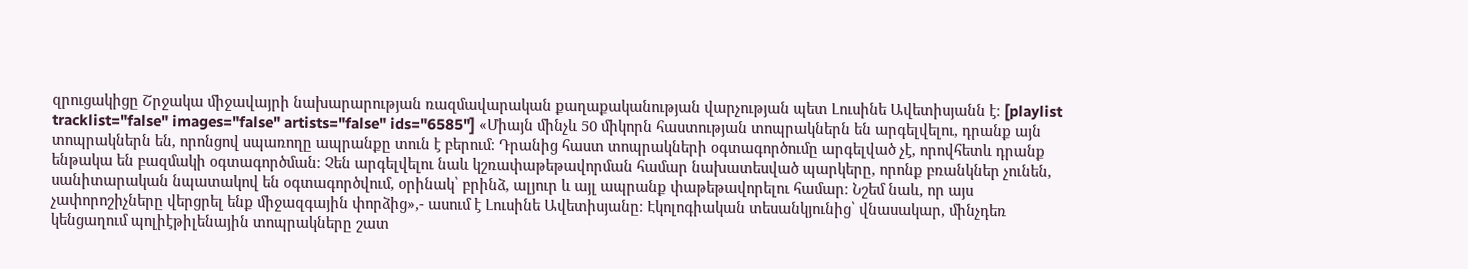զրուցակիցը Շրջակա միջավայրի նախարարության ռազմավարական քաղաքականության վարչության պետ Լուսինե Ավետիսյանն է։ [playlist tracklist="false" images="false" artists="false" ids="6585"] «Միայն մինչև 50 միկորն հաստության տոպրակներն են արգելվելու, դրանք այն տոպրակներն են, որոնցով սպառողը ապրանքը տուն է բերում։ Դրանից հաստ տոպրակների օգտագործումը արգելված չէ, որովհետև դրանք ենթակա են բազմակի օգտագործման։ Չեն արգելվելու նաև կշռափաթեթավորման համար նախատեսված պարկերը, որոնք բռանկներ չունեն, սանիտարական նպատակով են օգտագործվում, օրինակ՝ բրինձ, ալյուր և այլ ապրանք փաթեթավորելու համար։ Նշեմ նաև, որ այս չափորոշիչները վերցրել ենք միջազգային փորձից»,- ասում է Լուսինե Ավետիսյանը։ Էկոլոգիական տեսանկյունից՝ վնասակար, մինչդեռ կենցաղում պոլիէթիլենային տոպրակները շատ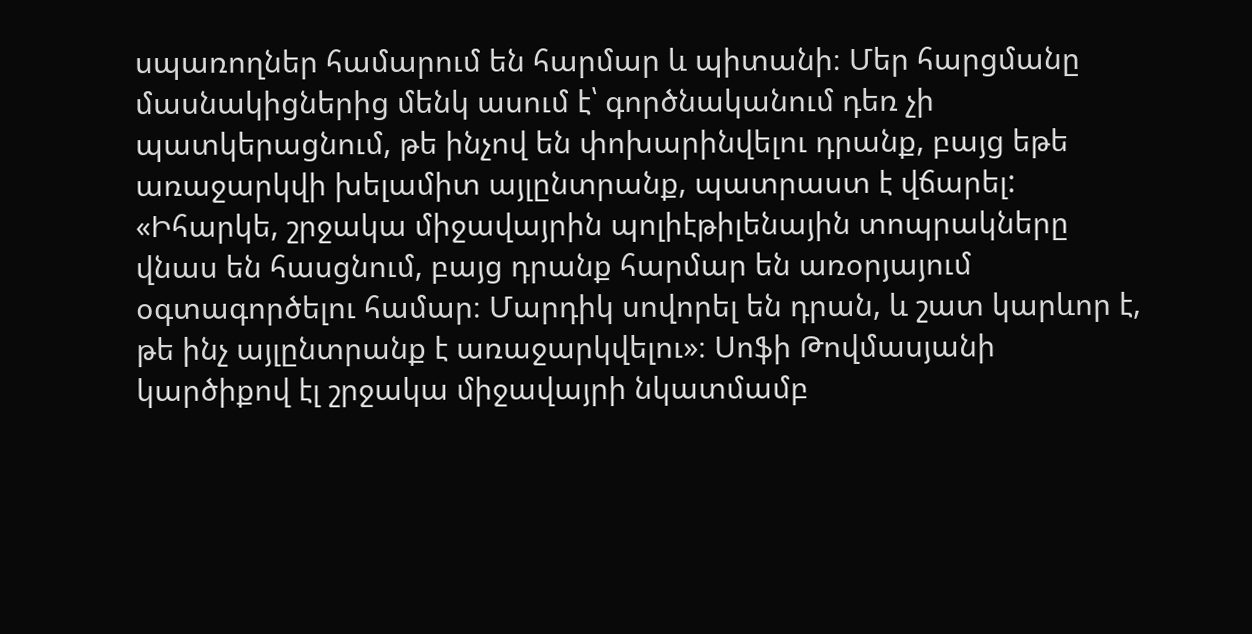սպառողներ համարում են հարմար և պիտանի։ Մեր հարցմանը մասնակիցներից մենկ ասում է՝ գործնականում դեռ չի պատկերացնում, թե ինչով են փոխարինվելու դրանք, բայց եթե առաջարկվի խելամիտ այլընտրանք, պատրաստ է վճարել: «Իհարկե, շրջակա միջավայրին պոլիէթիլենային տոպրակները վնաս են հասցնում, բայց դրանք հարմար են առօրյայում օգտագործելու համար։ Մարդիկ սովորել են դրան, և շատ կարևոր է, թե ինչ այլընտրանք է առաջարկվելու»։ Սոֆի Թովմասյանի կարծիքով էլ շրջակա միջավայրի նկատմամբ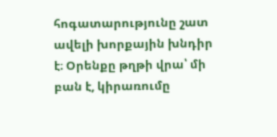հոգատարությունը շատ ավելի խորքային խնդիր է։ Օրենքը թղթի վրա՝ մի բան է, կիրառումը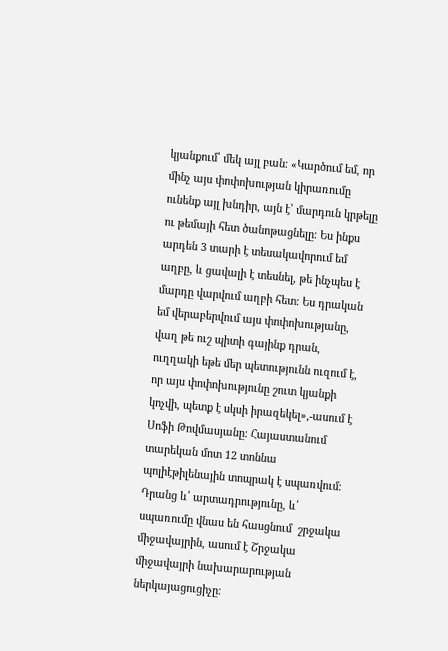կյանքում՝ մեկ այլ բան։ «Կարծում եմ, որ մինչ այս փոփոխության կիրառումը ունենք այլ խնդիր, այն է՝ մարդուն կրթելը ու թեմայի հետ ծանոթացնելը։ Ես ինքս արդեն 3 տարի է տեսակավորում եմ աղբը, և ցավալի է տեսնել, թե ինչպես է մարդը վարվում աղբի հետ։ Ես դրական եմ վերաբերվում այս փոփոխությանը, վաղ թե ուշ պիտի գայինք դրան, ուղղակի եթե մեր պետությունն ուզում է, որ այս փոփոխությունը շուտ կյանքի կոչվի, պետք է սկսի իրազեկել»,-ասում է Սոֆի Թովմասյանը։ Հայաստանում տարեկան մոտ 12 տոննա պոլիէթիլենային տոպրակ է սպառվում։ Դրանց և՛ արտադրությունը, և՛ սպառումը վնաս են հասցնում  շրջակա միջավայրին, ասում է Շրջակա միջավայրի նախարարության ներկայացուցիչը։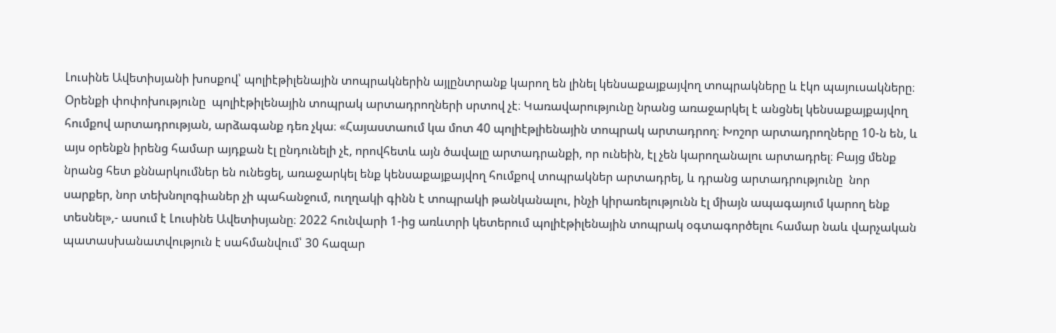Լուսինե Ավետիսյանի խոսքով՝ պոլիէթիլենային տոպրակներին այլընտրանք կարող են լինել կենսաքայքայվող տոպրակները և էկո պայուսակները։ Օրենքի փոփոխությունը  պոլիէթիլենային տոպրակ արտադրողների սրտով չէ։ Կառավարությունը նրանց առաջարկել է անցնել կենսաքայքայվող հումքով արտադրության, արձագանք դեռ չկա։ «Հայաստաում կա մոտ 40 պոլիէթլիենային տոպրակ արտադրող։ Խոշոր արտադրողները 10-ն են, և այս օրենքն իրենց համար այդքան էլ ընդունելի չէ, որովհետև այն ծավալը արտադրանքի, որ ունեին, էլ չեն կարողանալու արտադրել։ Բայց մենք նրանց հետ քննարկումներ են ունեցել, առաջարկել ենք կենսաքայքայվող հումքով տոպրակներ արտադրել, և դրանց արտադրությունը  նոր սարքեր, նոր տեխնոլոգիաներ չի պահանջում, ուղղակի գինն է տոպրակի թանկանալու, ինչի կիրառելությունն էլ միայն ապագայում կարող ենք տեսնել»,- ասում է Լուսինե Ավետիսյանը։ 2022 հունվարի 1-ից առևտրի կետերում պոլիէթիլենային տոպրակ օգտագործելու համար նաև վարչական պատասխանատվություն է սահմանվում՝ 30 հազար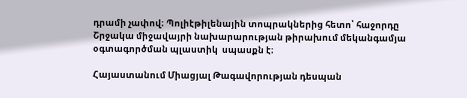դրամի չափով։ Պոլիէթիլենային տոպրակներից հետո՝ հաջորդը Շրջակա միջավայրի նախարարության թիրախում մեկանգամյա օգտագործման պլաստիկ  սպասքն է։

Հայաստանում Միացյալ Թագավորության դեսպան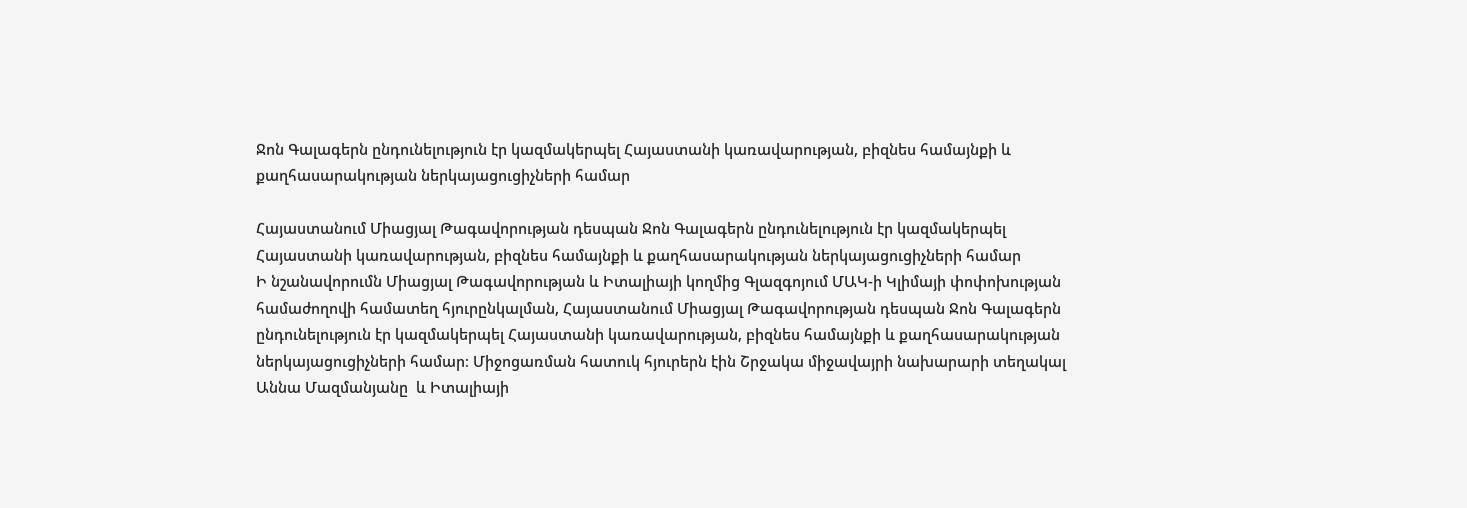Ջոն Գալագերն ընդունելություն էր կազմակերպել Հայաստանի կառավարության, բիզնես համայնքի և քաղհասարակության ներկայացուցիչների համար

Հայաստանում Միացյալ Թագավորության դեսպան Ջոն Գալագերն ընդունելություն էր կազմակերպել Հայաստանի կառավարության, բիզնես համայնքի և քաղհասարակության ներկայացուցիչների համար
Ի նշանավորումն Միացյալ Թագավորության և Իտալիայի կողմից Գլազգոյում ՄԱԿ-ի Կլիմայի փոփոխության համաժողովի համատեղ հյուրընկալման, Հայաստանում Միացյալ Թագավորության դեսպան Ջոն Գալագերն ընդունելություն էր կազմակերպել Հայաստանի կառավարության, բիզնես համայնքի և քաղհասարակության ներկայացուցիչների համար։ Միջոցառման հատուկ հյուրերն էին Շրջակա միջավայրի նախարարի տեղակալ Աննա Մազմանյանը  և Իտալիայի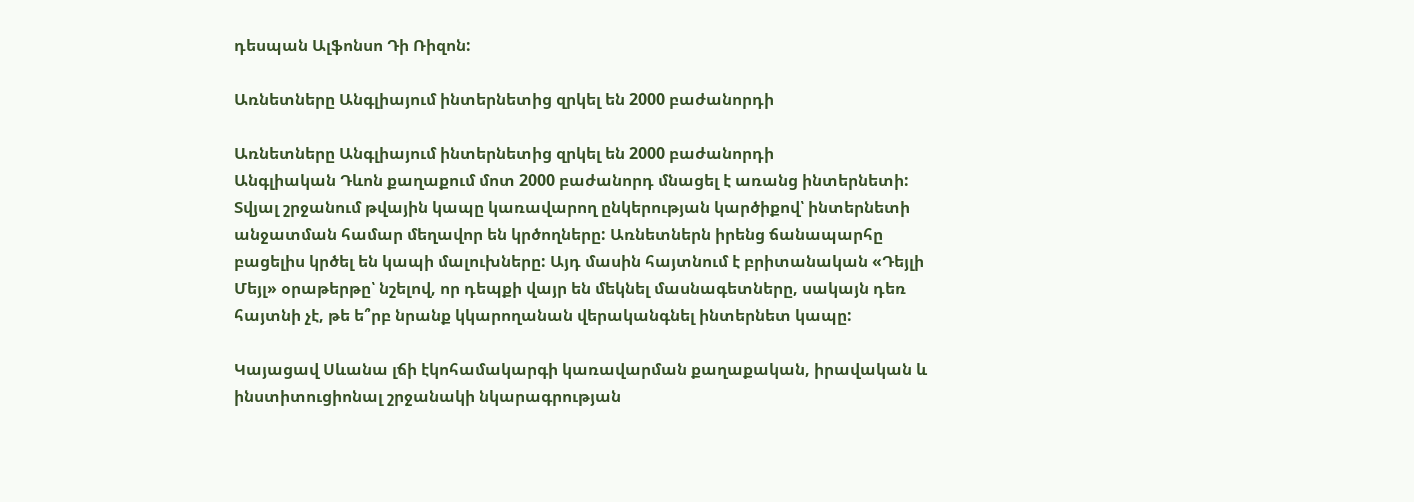դեսպան Ալֆոնսո Դի Ռիզոն:

Առնետները Անգլիայում ինտերնետից զրկել են 2000 բաժանորդի

Առնետները Անգլիայում ինտերնետից զրկել են 2000 բաժանորդի
Անգլիական Դևոն քաղաքում մոտ 2000 բաժանորդ մնացել է առանց ինտերնետի: Տվյալ շրջանում թվային կապը կառավարող ընկերության կարծիքով՝ ինտերնետի անջատման համար մեղավոր են կրծողները: Առնետներն իրենց ճանապարհը բացելիս կրծել են կապի մալուխները: Այդ մասին հայտնում է բրիտանական «Դեյլի Մեյլ» օրաթերթը՝ նշելով, որ դեպքի վայր են մեկնել մասնագետները, սակայն դեռ հայտնի չէ, թե ե՞րբ նրանք կկարողանան վերականգնել ինտերնետ կապը:

Կայացավ Սևանա լճի էկոհամակարգի կառավարման քաղաքական, իրավական և ինստիտուցիոնալ շրջանակի նկարագրության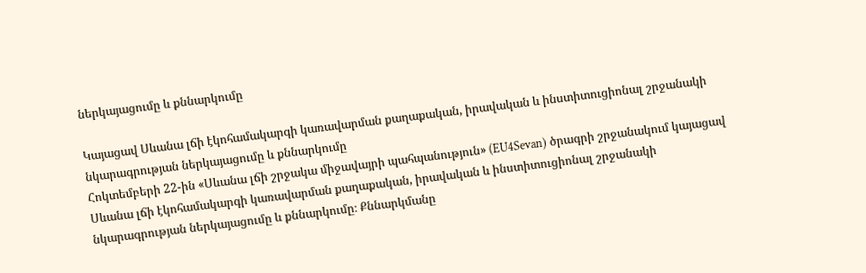ներկայացումը և քննարկումը

Կայացավ Սևանա լճի էկոհամակարգի կառավարման քաղաքական, իրավական և ինստիտուցիոնալ շրջանակի նկարագրության ներկայացումը և քննարկումը
Հոկտեմբերի 22-ին «Սևանա լճի շրջակա միջավայրի պահպանություն» (EU4Sevan) ծրագրի շրջանակում կայացավ Սևանա լճի էկոհամակարգի կառավարման քաղաքական, իրավական և ինստիտուցիոնալ շրջանակի նկարագրության ներկայացումը և քննարկումը։ Քննարկմանը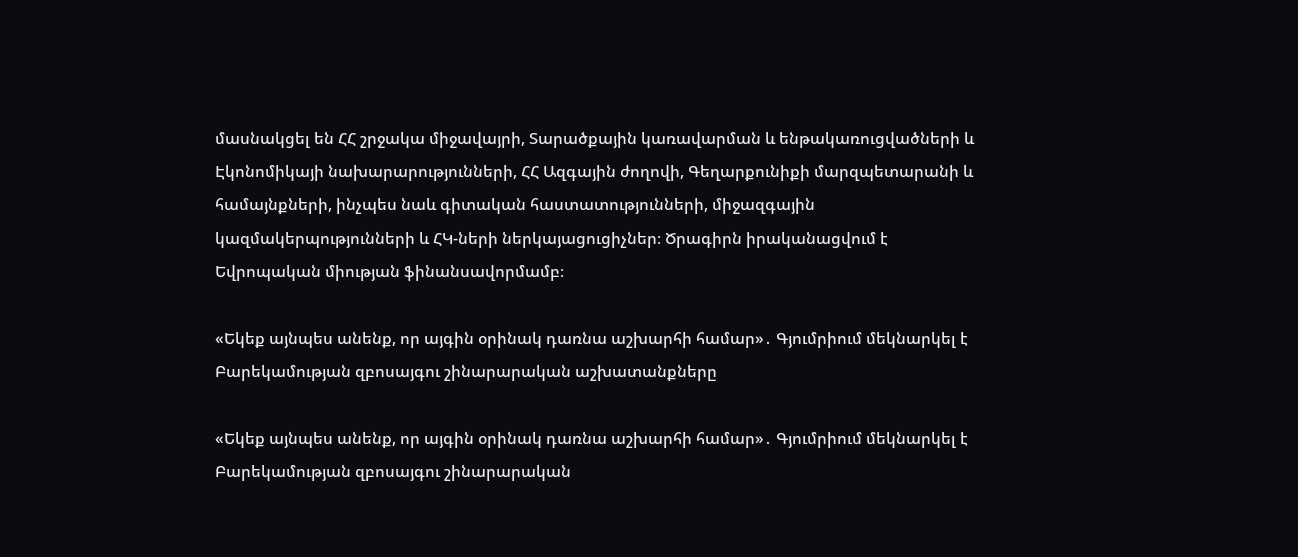մասնակցել են ՀՀ շրջակա միջավայրի, Տարածքային կառավարման և ենթակառուցվածների և Էկոնոմիկայի նախարարությունների, ՀՀ Ազգային ժողովի, Գեղարքունիքի մարզպետարանի և համայնքների, ինչպես նաև գիտական հաստատությունների, միջազգային կազմակերպությունների և ՀԿ-ների ներկայացուցիչներ։ Ծրագիրն իրականացվում է Եվրոպական միության ֆինանսավորմամբ։

«Եկեք այնպես անենք, որ այգին օրինակ դառնա աշխարհի համար»․ Գյումրիում մեկնարկել է Բարեկամության զբոսայգու շինարարական աշխատանքները

«Եկեք այնպես անենք, որ այգին օրինակ դառնա աշխարհի համար»․ Գյումրիում մեկնարկել է Բարեկամության զբոսայգու շինարարական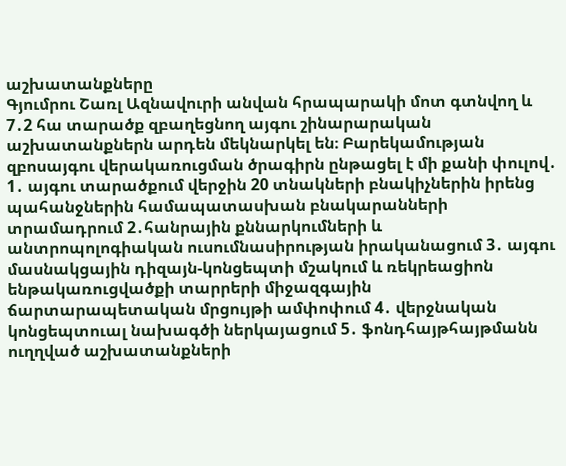աշխատանքները
Գյումրու Շառլ Ազնավուրի անվան հրապարակի մոտ գտնվող և 7․2 հա տարածք զբաղեցնող այգու շինարարական աշխատանքներն արդեն մեկնարկել են։ Բարեկամության զբոսայգու վերակառուցման ծրագիրն ընթացել է մի քանի փուլով․ 1․ այգու տարածքում վերջին 20 տնակների բնակիչներին իրենց պահանջներին համապատասխան բնակարանների տրամադրում 2․հանրային քննարկումների և անտրոպոլոգիական ուսումնասիրության իրականացում 3․ այգու մասնակցային դիզայն-կոնցեպտի մշակում և ռեկրեացիոն ենթակառուցվածքի տարրերի միջազգային ճարտարապետական մրցույթի ամփոփում 4․ վերջնական կոնցեպտուալ նախագծի ներկայացում 5․ ֆոնդհայթհայթմանն ուղղված աշխատանքների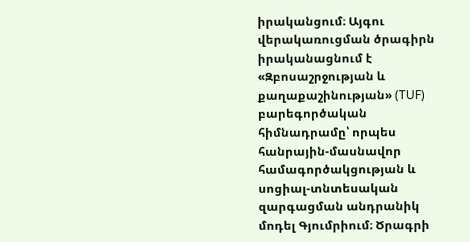իրականցում։ Այգու վերակառուցման ծրագիրն իրականացնում է «Զբոսաշրջության և քաղաքաշինության» (TUF) բարեգործական հիմնադրամը՝ որպես հանրային-մասնավոր համագործակցության և սոցիալ-տնտեսական զարգացման անդրանիկ մոդել Գյումրիում։ Ծրագրի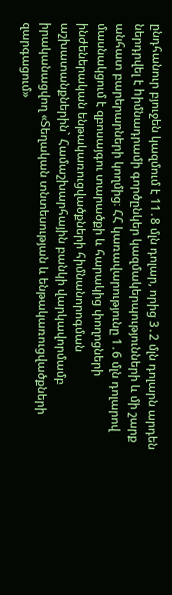ընդհանուր բյուջեն կազմում է 11․8 մլն դոլար, որից 3․2 մլն դոլարն արդեն ներդրվել է hիմնադրամի գործընկեր կազմակերպությունների և մի շարք անհատ բարերարների կողմից։ ՀՀ կառավարությունը 1․6 մլն դոլարով մասնակցում է զբոսայգու տարածքի և հարակից փողոցների ինժեներական ենթակառուցվածքների հիմնանորոգման աշխատանքներին` Համաշխարհային բանկի վարկավորմամբ իրականացվող «Տեղական տնտեսության և ենթակառուցվածքների զարգացում»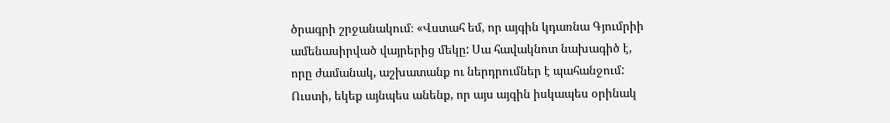ծրագրի շրջանակում։ «Վստահ եմ, որ այգին կդառնա Գյումրիի ամենասիրված վայրերից մեկը: Սա հավակնոտ նախագիծ է, որը ժամանակ, աշխատանք ու ներդրումներ է պահանջում: Ուստի, եկեք այնպես անենք, որ այս այգին իսկապես օրինակ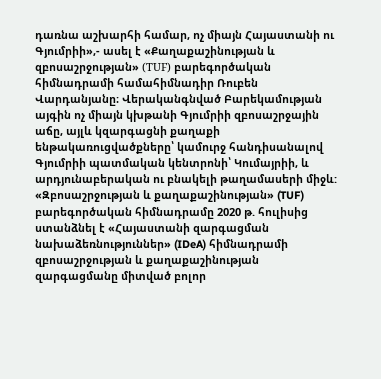դառնա աշխարհի համար, ոչ միայն Հայաստանի ու Գյումրիի»,- ասել է «Քաղաքաշինության և զբոսաշրջության» (ТUF) բարեգործական հիմնադրամի համահիմնադիր Ռուբեն Վարդանյանը։ Վերականգնված Բարեկամության այգին ոչ միայն կխթանի Գյումրիի զբոսաշրջային աճը, այլև կզարգացնի քաղաքի ենթակառուցվածքները՝ կամուրջ հանդիսանալով Գյումրիի պատմական կենտրոնի՝ Կումայրիի, և արդյունաբերական ու բնակելի թաղամասերի միջև: «Զբոսաշրջության և քաղաքաշինության» (TUF) բարեգործական հիմնադրամը 2020 թ. հուլիսից ստանձնել է «Հայաստանի զարգացման նախաձեռնություններ» (IDeA) հիմնադրամի զբոսաշրջության և քաղաքաշինության զարգացմանը միտված բոլոր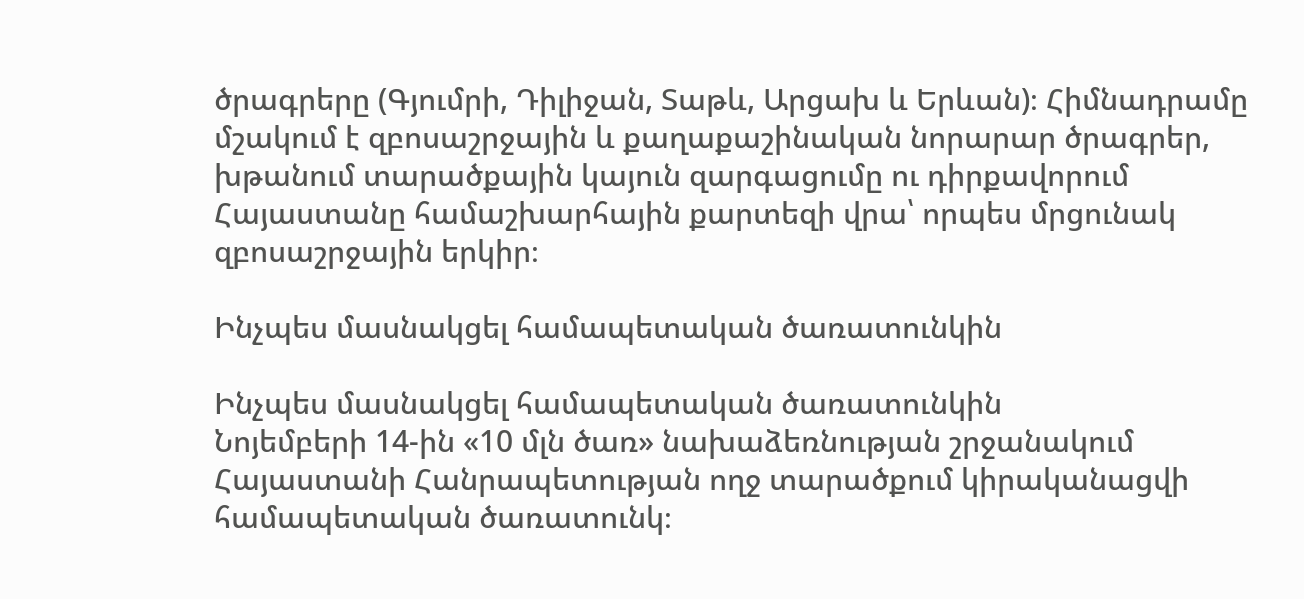ծրագրերը (Գյումրի, Դիլիջան, Տաթև, Արցախ և Երևան)։ Հիմնադրամը մշակում է զբոսաշրջային և քաղաքաշինական նորարար ծրագրեր, խթանում տարածքային կայուն զարգացումը ու դիրքավորում Հայաստանը համաշխարհային քարտեզի վրա՝ որպես մրցունակ զբոսաշրջային երկիր։

Ինչպես մասնակցել համապետական ծառատունկին

Ինչպես մասնակցել համապետական ծառատունկին
Նոյեմբերի 14-ին «10 մլն ծառ» նախաձեռնության շրջանակում Հայաստանի Հանրապետության ողջ տարածքում կիրականացվի համապետական ծառատունկ։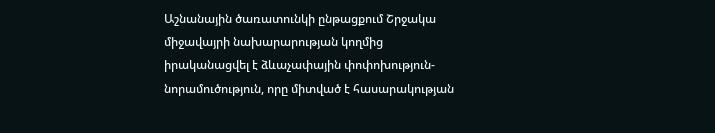Աշնանային ծառատունկի ընթացքում Շրջակա միջավայրի նախարարության կողմից իրականացվել է ձևաչափային փոփոխություն-նորամուծություն, որը միտված է հասարակության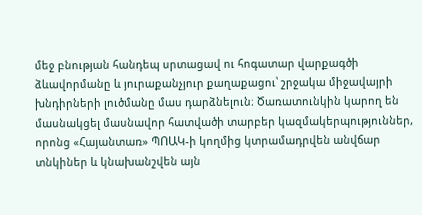մեջ բնության հանդեպ սրտացավ ու հոգատար վարքագծի ձևավորմանը և յուրաքանչյուր քաղաքացու՝ շրջակա միջավայրի խնդիրների լուծմանը մաս դարձնելուն։ Ծառատունկին կարող են մասնակցել մասնավոր հատվածի տարբեր կազմակերպություններ, որոնց «Հայանտառ» ՊՈԱԿ-ի կողմից կտրամադրվեն անվճար տնկիներ և կնախանշվեն այն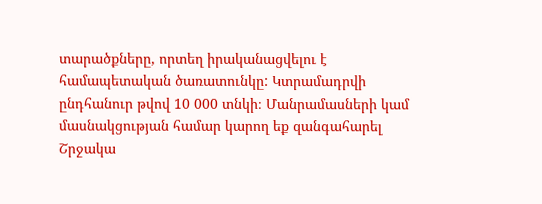տարածքները, որտեղ իրականացվելու է համապետական ծառատունկը: Կտրամադրվի ընդհանուր թվով 10 000 տնկի։ Մանրամասների կամ մասնակցության համար կարող եք զանգահարել Շրջակա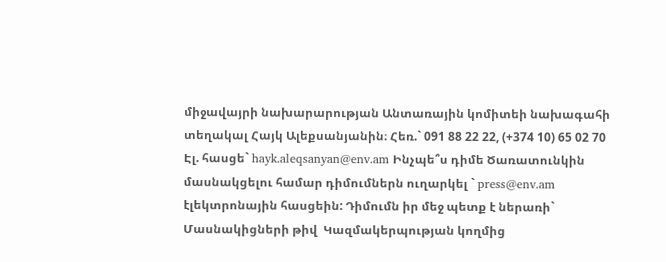միջավայրի նախարարության Անտառային կոմիտեի նախագահի տեղակալ Հայկ Ալեքսանյանին։ Հեռ.` 091 88 22 22, (+374 10) 65 02 70 Էլ. հասցե` hayk.aleqsanyan@env.am Ինչպե՞ս դիմե Ծառատունկին մասնակցելու համար դիմումներն ուղարկել ` press@env.am էլեկտրոնային հասցեին: Դիմումն իր մեջ պետք է ներառի` Մասնակիցների թիվ  Կազմակերպության կողմից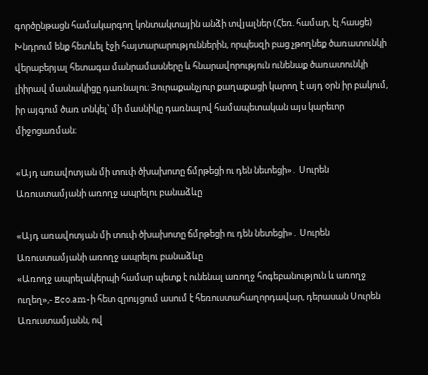գործընթացն համակարգող կոնտակտային անձի տվյալներ (Հեռ. համար, էլ.հասցե)  Խնդրում ենք հետևել էջի հայտարարություններին, որպեսզի բաց չթողնեք ծառատունկի վերաբերյալ հետագա մանրամասները և հնարավորություն ունենաք ծառատունկի լիիրավ մասնակիցը դառնալու։ Յուրաքանչյուր քաղաքացի կարող է այդ օրն իր բակում, իր այգում ծառ տնկել՝ մի մասնիկը դառնալով համապետական այս կարեւոր միջոցառման։

«Այդ առավոտյան մի տուփ ծխախոտը ճմրթեցի ու դեն նետեցի»․ Սուրեն Առուստամյանի առողջ ապրելու բանաձևը

«Այդ առավոտյան մի տուփ ծխախոտը ճմրթեցի ու դեն նետեցի»․ Սուրեն Առուստամյանի առողջ ապրելու բանաձևը
«Առողջ ապրելակերպի համար պետք է ունենալ առողջ հոգեբանություն և առողջ ուղեղ»,- Eco.am-ի հետ զրույցում ասում է հեռուստահաղորդավար, դերասան Սուրեն Առուստամյանն, ով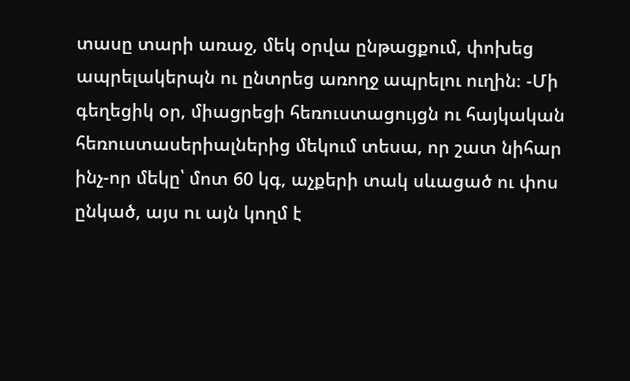տասը տարի առաջ, մեկ օրվա ընթացքում, փոխեց ապրելակերպն ու ընտրեց առողջ ապրելու ուղին։ -Մի գեղեցիկ օր, միացրեցի հեռուստացույցն ու հայկական հեռուստասերիալներից մեկում տեսա, որ շատ նիհար ինչ-որ մեկը՝ մոտ 60 կգ, աչքերի տակ սևացած ու փոս ընկած, այս ու այն կողմ է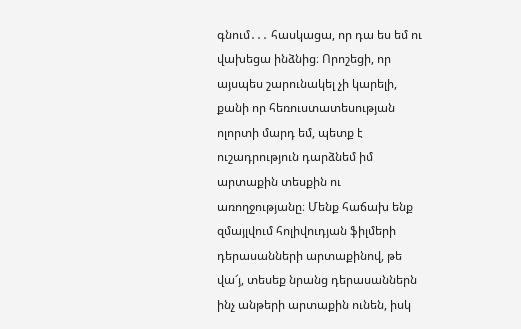գնում․․․ հասկացա, որ դա ես եմ ու վախեցա ինձնից։ Որոշեցի, որ այսպես շարունակել չի կարելի, քանի որ հեռուստատեսության ոլորտի մարդ եմ, պետք է ուշադրություն դարձնեմ իմ արտաքին տեսքին ու առողջությանը։ Մենք հաճախ ենք զմայլվում հոլիվուդյան ֆիլմերի դերասանների արտաքինով, թե վա՜յ, տեսեք նրանց դերասաններն ինչ անթերի արտաքին ունեն, իսկ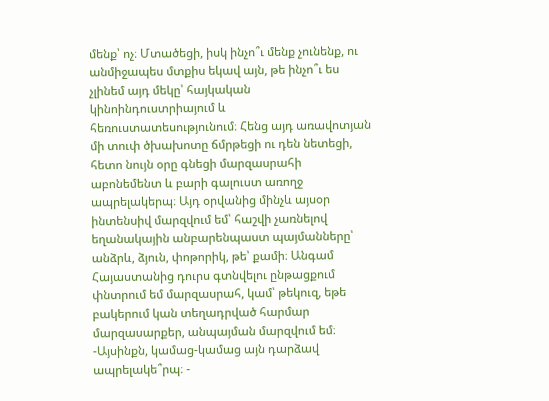մենք՝ ոչ։ Մտածեցի, իսկ ինչո՞ւ մենք չունենք, ու անմիջապես մտքիս եկավ այն, թե ինչո՞ւ ես չլինեմ այդ մեկը՝ հայկական կինոինդուստրիայում և հեռուստատեսությունում։ Հենց այդ առավոտյան մի տուփ ծխախոտը ճմրթեցի ու դեն նետեցի, հետո նույն օրը գնեցի մարզասրահի աբոնեմենտ և բարի գալուստ առողջ ապրելակերպ։ Այդ օրվանից մինչև այսօր ինտենսիվ մարզվում եմ՝ հաշվի չառնելով եղանակային անբարենպաստ պայմանները՝ անձրև, ձյուն, փոթորիկ, թե՝ քամի։ Անգամ Հայաստանից դուրս գտնվելու ընթացքում փնտրում եմ մարզասրահ, կամ՝ թեկուզ, եթե բակերում կան տեղադրված հարմար մարզասարքեր, անպայման մարզվում եմ։ -Այսինքն, կամաց-կամաց այն դարձավ ապրելակե՞րպ։ -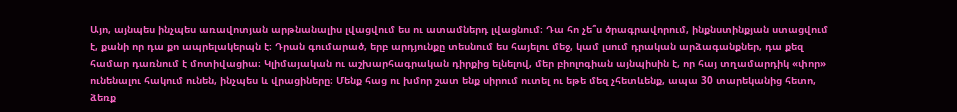Այո, այնպես ինչպես առավոտյան արթնանալիս լվացվում ես ու ատամներդ լվացնում։ Դա հո չե՞ս ծրագրավորում, ինքնստինքյան ստացվում է, քանի որ դա քո ապրելակերպն է։ Դրան գումարած, երբ արդյունքը տեսնում ես հայելու մեջ, կամ լսում դրական արձագանքներ, դա քեզ համար դառնում է մոտիվացիա։ Կլիմայական ու աշխարհագրական դիրքից ելնելով, մեր բիոլոգիան այնպիսին է, որ հայ տղամարդիկ «փոր» ունենալու հակում ունեն, ինչպես և վրացիները։ Մենք հաց ու խմոր շատ ենք սիրում ուտել ու եթե մեզ չհետևենք, ապա 30 տարեկանից հետո, ձեռք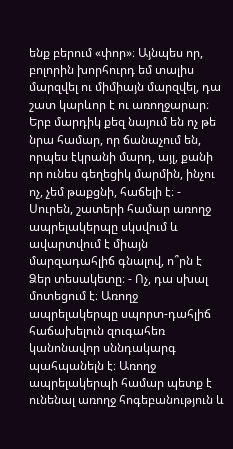ենք բերում «փոր»։ Այնպես որ, բոլորին խորհուրդ եմ տալիս մարզվել ու միմիայն մարզվել, դա շատ կարևոր է ու առողջարար։ Երբ մարդիկ քեզ նայում են ոչ թե նրա համար, որ ճանաչում են, որպես էկրանի մարդ, այլ, քանի որ ունես գեղեցիկ մարմին, ինչու ոչ, չեմ թաքցնի, հաճելի է։ - Սուրեն, շատերի համար առողջ ապրելակերպը սկսվում և ավարտվում է միայն մարզադահլիճ գնալով, ո՞րն է Ձեր տեսակետը։ - Ոչ, դա սխալ մոտեցում է։ Առողջ ապրելակերպը սպորտ-դահլիճ հաճախելուն զուգահեռ կանոնավոր սննդակարգ պահպանելն է։ Առողջ ապրելակերպի համար պետք է ունենալ առողջ հոգեբանություն և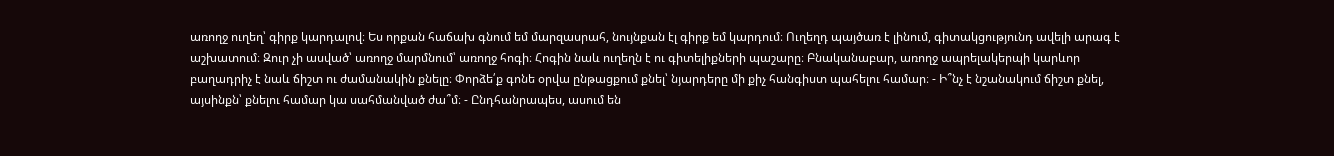առողջ ուղեղ՝ գիրք կարդալով։ Ես որքան հաճախ գնում եմ մարզասրահ, նույնքան էլ գիրք եմ կարդում։ Ուղեղդ պայծառ է լինում, գիտակցությունդ ավելի արագ է աշխատում։ Զուր չի ասված՝ առողջ մարմնում՝ առողջ հոգի։ Հոգին նաև ուղեղն է ու գիտելիքների պաշարը։ Բնականաբար, առողջ ապրելակերպի կարևոր բաղադրիչ է նաև ճիշտ ու ժամանակին քնելը։ Փորձե՛ք գոնե օրվա ընթացքում քնել՝ նյարդերը մի քիչ հանգիստ պահելու համար։ - Ի՞նչ է նշանակում ճիշտ քնել, այսինքն՝ քնելու համար կա սահմանված ժա՞մ։ - Ընդհանրապես, ասում են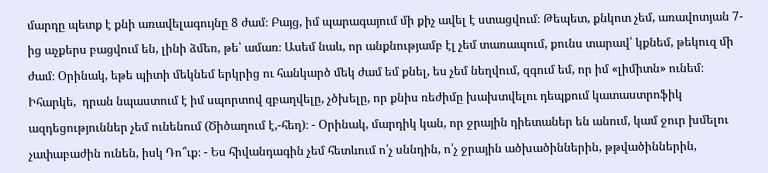մարդը պետք է քնի առավելագույնը 8 ժամ։ Բայց, իմ պարագայում մի քիչ ավել է ստացվում։ Թեպետ, քնկոտ չեմ, առավոտյան 7-ից աչքերս բացվում են, լինի ձմեռ, թե՝ ամառ։ Ասեմ նաև, որ անքնությամբ էլ չեմ տառապում, քունս տարավ՝ կքնեմ, թեկուզ մի ժամ։ Օրինակ, եթե պիտի մեկնեմ երկրից ու հանկարծ մեկ ժամ եմ քնել, ես չեմ նեղվում, զգում եմ, որ իմ «լիմիտն» ունեմ։ Իհարկե,  դրան նպաստում է իմ սպորտով զբաղվելը, չծխելը, որ քնիս ռեժիմը խախտվելու դեպքում կատաստրոֆիկ ազդեցություններ չեմ ունենում (Ծիծաղում է,-հեղ)։ - Օրինակ, մարդիկ կան, որ ջրային դիետաներ են անում, կամ ջուր խմելու չափաբաժին ունեն, իսկ Դո՞ւք։ - Ես հիվանդագին չեմ հետևում ո՛չ սննդին, ո՛չ ջրային ածխածիններին, թթվածիններին,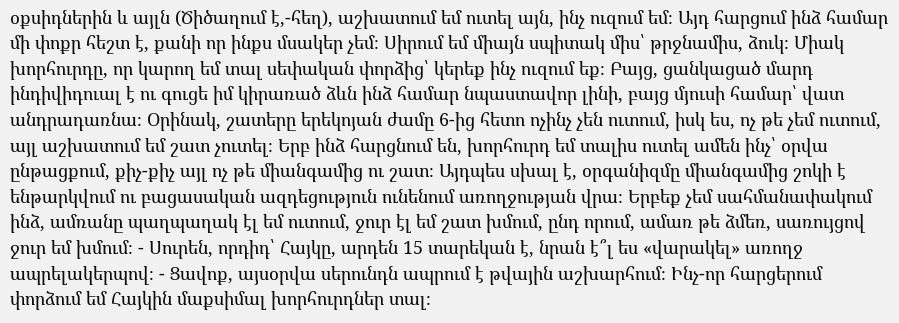օքսիդներին և այլն (Ծիծաղում է,-հեղ), աշխատում եմ ուտել այն, ինչ ուզում եմ։ Այդ հարցում ինձ համար մի փոքր հեշտ է, քանի որ ինքս մսակեր չեմ։ Սիրում եմ միայն սպիտակ միս՝ թրջնամիս, ձուկ։ Միակ խորհուրդը, որ կարող եմ տալ սեփական փորձից՝ կերեք ինչ ուզում եք։ Բայց, ցանկացած մարդ ինդիվիդուալ է ու գուցե իմ կիրառած ձևն ինձ համար նպաստավոր լինի, բայց մյուսի համար՝ վատ անդրադառնա։ Օրինակ, շատերը երեկոյան ժամը 6-ից հետո ոչինչ չեն ուտում, իսկ ես, ոչ թե չեմ ուտում, այլ աշխատում եմ շատ չուտել։ Երբ ինձ հարցնում են, խորհուրդ եմ տալիս ուտել ամեն ինչ՝ օրվա ընթացքում, քիչ-քիչ այլ ոչ թե միանգամից ու շատ։ Այդպես սխալ է, օրգանիզմը միանգամից շոկի է ենթարկվում ու բացասական ազդեցություն ունենում առողջության վրա։ Երբեք չեմ սահմանափակում ինձ, ամռանը պաղպաղակ էլ եմ ուտում, ջուր էլ եմ շատ խմում, ընդ որում, ամառ թե ձմեռ, սառույցով ջուր եմ խմում։ - Սուրեն, որդիդ՝ Հայկը, արդեն 15 տարեկան է, նրան է՞լ ես «վարակել» առողջ ապրելակերպով։ - Ցավոք, այսօրվա սերունդն ապրում է թվային աշխարհում։ Ինչ-որ հարցերում փորձում եմ Հայկին մաքսիմալ խորհուրդներ տալ։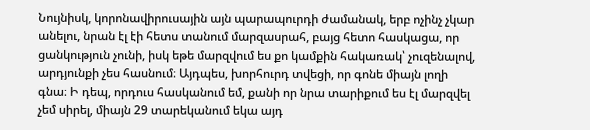Նույնիսկ, կորոնավիրուսային այն պարապուրդի ժամանակ, երբ ոչինչ չկար անելու, նրան էլ էի հետս տանում մարզասրահ, բայց հետո հասկացա, որ ցանկություն չունի, իսկ եթե մարզվում ես քո կամքին հակառակ՝ չուզենալով, արդյունքի չես հասնում։ Այդպես, խորհուրդ տվեցի, որ գոնե միայն լողի գնա։ Ի դեպ, որդուս հասկանում եմ, քանի որ նրա տարիքում ես էլ մարզվել չեմ սիրել, միայն 29 տարեկանում եկա այդ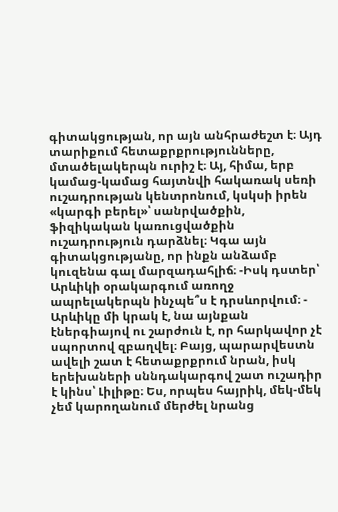գիտակցության, որ այն անհրաժեշտ է։ Այդ տարիքում հետաքրքրությունները, մտածելակերպն ուրիշ է։ Այ, հիմա, երբ կամաց-կամաց հայտնվի հակառակ սեռի ուշադրության կենտրոնում, կսկսի իրեն «կարգի բերել»՝ սանրվածքին, ֆիզիկական կառուցվածքին ուշադրություն դարձնել։ Կգա այն գիտակցությանը, որ ինքն անձամբ կուզենա գալ մարզադահլիճ։ -Իսկ դստեր՝ Արևիկի օրակարգում առողջ ապրելակերպն ինչպե՞ս է դրսևորվում։ - Արևիկը մի կրակ է, նա այնքան էներգիայով ու շարժուն է, որ հարկավոր չէ սպորտով զբաղվել։ Բայց, պարարվեստն ավելի շատ է հետաքրքրում նրան, իսկ երեխաների սննդակարգով շատ ուշադիր է կինս՝ Լիլիթը։ Ես, որպես հայրիկ, մեկ-մեկ չեմ կարողանում մերժել նրանց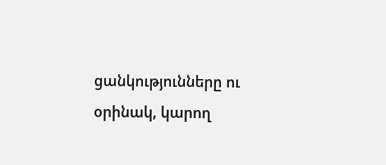ցանկությունները ու օրինակ, կարող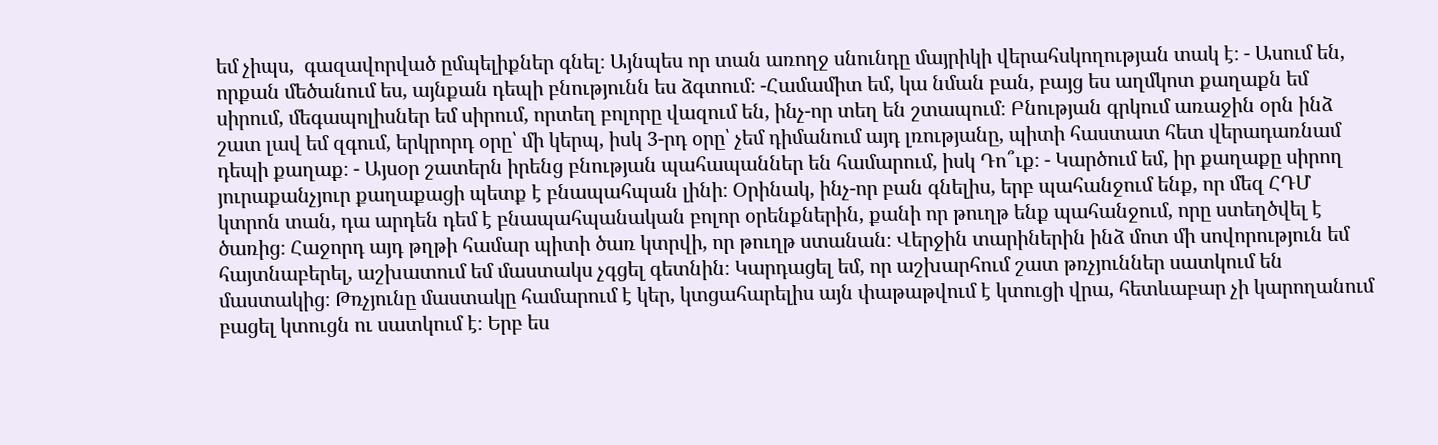եմ չիպս,  գազավորված ըմպելիքներ գնել։ Այնպես որ տան առողջ սնունդը մայրիկի վերահսկողության տակ է։ - Ասում են, որքան մեծանում ես, այնքան դեպի բնությունն ես ձգտում։ -Համամիտ եմ, կա նման բան, բայց ես աղմկոտ քաղաքն եմ սիրում, մեգապոլիսներ եմ սիրում, որտեղ բոլորը վազում են, ինչ-որ տեղ են շտապում։ Բնության գրկում առաջին օրն ինձ շատ լավ եմ զգում, երկրորդ օրը՝ մի կերպ, իսկ 3-րդ օրը՝ չեմ դիմանում այդ լռությանը, պիտի հաստատ հետ վերադառնամ դեպի քաղաք։ - Այսօր շատերն իրենց բնության պահապաններ են համարում, իսկ Դո՞ւք։ - Կարծում եմ, իր քաղաքը սիրող յուրաքանչյուր քաղաքացի պետք է բնապահպան լինի։ Օրինակ, ինչ-որ բան գնելիս, երբ պահանջում ենք, որ մեզ ՀԴՄ կտրոն տան, դա արդեն դեմ է բնապահպանական բոլոր օրենքներին, քանի որ թուղթ ենք պահանջում, որը ստեղծվել է ծառից։ Հաջորդ այդ թղթի համար պիտի ծառ կտրվի, որ թուղթ ստանան։ Վերջին տարիներին ինձ մոտ մի սովորություն եմ հայտնաբերել, աշխատում եմ մաստակս չգցել գետնին։ Կարդացել եմ, որ աշխարհում շատ թռչյուններ սատկում են մաստակից։ Թռչյունը մաստակը համարում է կեր, կտցահարելիս այն փաթաթվում է կտուցի վրա, հետևաբար չի կարողանում բացել կտուցն ու սատկում է։ Երբ ես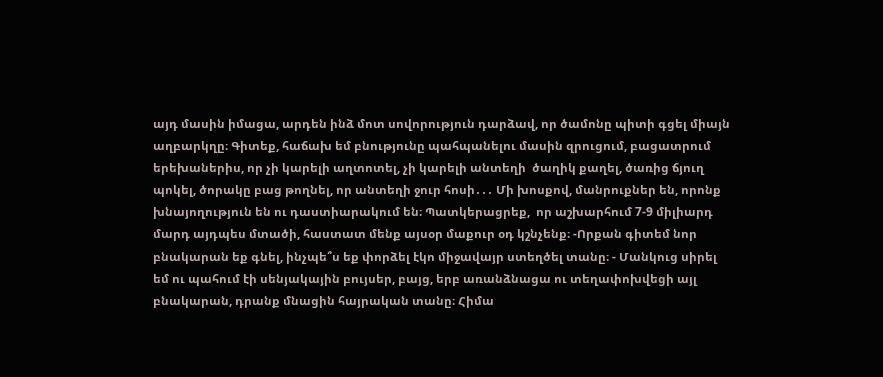այդ մասին իմացա, արդեն ինձ մոտ սովորություն դարձավ, որ ծամոնը պիտի գցել միայն աղբարկղը։ Գիտեք, հաճախ եմ բնությունը պահպանելու մասին զրուցում, բացատրում երեխաներիս, որ չի կարելի աղտոտել, չի կարելի անտեղի  ծաղիկ քաղել, ծառից ճյուղ պոկել, ծորակը բաց թողնել, որ անտեղի ջուր հոսի․․․ Մի խոսքով, մանրուքներ են, որոնք խնայողություն են ու դաստիարակում են։ Պատկերացրեք,  որ աշխարհում 7-9 միլիարդ մարդ այդպես մտածի, հաստատ մենք այսօր մաքուր օդ կշնչենք։ -Որքան գիտեմ նոր բնակարան եք գնել, ինչպե՞ս եք փորձել էկո միջավայր ստեղծել տանը։ - Մանկուց սիրել եմ ու պահում էի սենյակային բույսեր, բայց, երբ առանձնացա ու տեղափոխվեցի այլ բնակարան, դրանք մնացին հայրական տանը։ Հիմա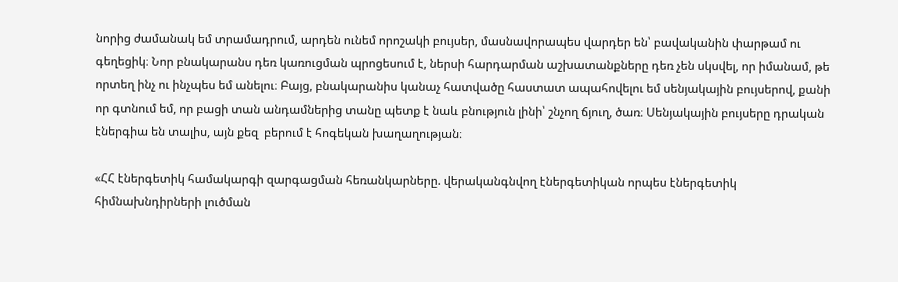նորից ժամանակ եմ տրամադրում, արդեն ունեմ որոշակի բույսեր, մասնավորապես վարդեր են՝ բավականին փարթամ ու գեղեցիկ։ Նոր բնակարանս դեռ կառուցման պրոցեսում է, ներսի հարդարման աշխատանքները դեռ չեն սկսվել, որ իմանամ, թե որտեղ ինչ ու ինչպես եմ անելու։ Բայց, բնակարանիս կանաչ հատվածը հաստատ ապահովելու եմ սենյակային բույսերով, քանի որ գտնում եմ, որ բացի տան անդամներից տանը պետք է նաև բնություն լինի՝ շնչող ճյուղ, ծառ։ Սենյակային բույսերը դրական էներգիա են տալիս, այն քեզ  բերում է հոգեկան խաղաղության։

«ՀՀ էներգետիկ համակարգի զարգացման հեռանկարները. վերականգնվող էներգետիկան որպես էներգետիկ հիմնախնդիրների լուծման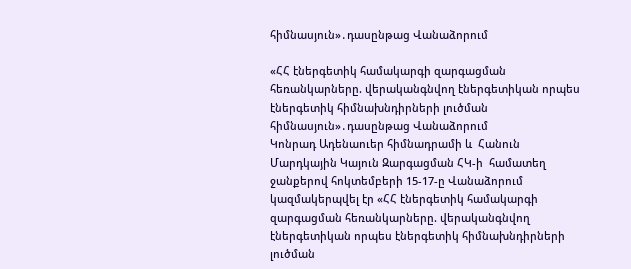հիմնասյուն»․դասընթաց Վանաձորում

«ՀՀ էներգետիկ համակարգի զարգացման հեռանկարները. վերականգնվող էներգետիկան որպես էներգետիկ հիմնախնդիրների լուծման հիմնասյուն»․դասընթաց Վանաձորում
Կոնրադ Ադենաուեր հիմնադրամի և  Հանուն Մարդկային Կայուն Զարգացման ՀԿ-ի  համատեղ ջանքերով հոկտեմբերի 15-17-ը Վանաձորում կազմակերպվել էր «ՀՀ էներգետիկ համակարգի զարգացման հեռանկարները. վերականգնվող էներգետիկան որպես էներգետիկ հիմնախնդիրների լուծման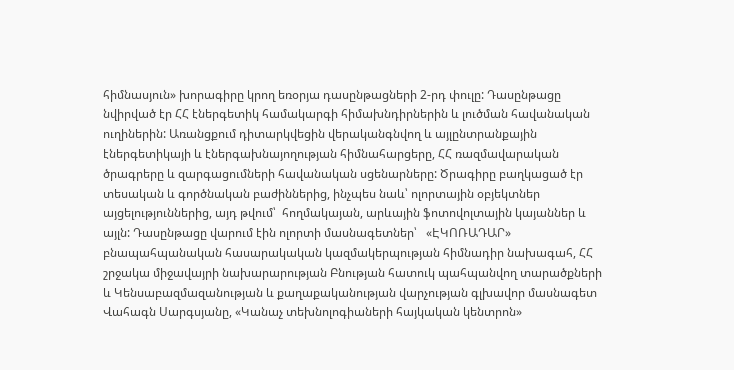հիմնասյուն» խորագիրը կրող եռօրյա դասընթացների 2-րդ փուլը: Դասընթացը նվիրված էր ՀՀ էներգետիկ համակարգի հիմախնդիրներին և լուծման հավանական ուղիներին: Առանցքում դիտարկվեցին վերականգնվող և այլընտրանքային էներգետիկայի և էներգախնայողության հիմնահարցերը, ՀՀ ռազմավարական ծրագրերը և զարգացումների հավանական սցենարները: Ծրագիրը բաղկացած էր տեսական և գործնական բաժիններից, ինչպես նաև՝ ոլորտային օբյեկտներ այցելություններից, այդ թվում՝  հողմակայան, արևային ֆոտովոլտային կայաններ և այլն: Դասընթացը վարում էին ոլորտի մասնագետներ՝   «ԷԿՈՌԱԴԱՐ» բնապահպանական հասարակական կազմակերպության հիմնադիր նախագահ, ՀՀ շրջակա միջավայրի նախարարության Բնության հատուկ պահպանվող տարածքների և Կենսաբազմազանության և քաղաքականության վարչության գլխավոր մասնագետ Վահագն Սարգսյանը, «Կանաչ տեխնոլոգիաների հայկական կենտրոն»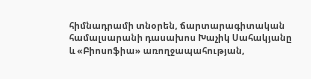հիմնադրամի տնօրեն, ճարտարագիտական համալսարանի դասախոս Խաչիկ Սահակյանը և «Բիոսոֆիա» առողջապահության,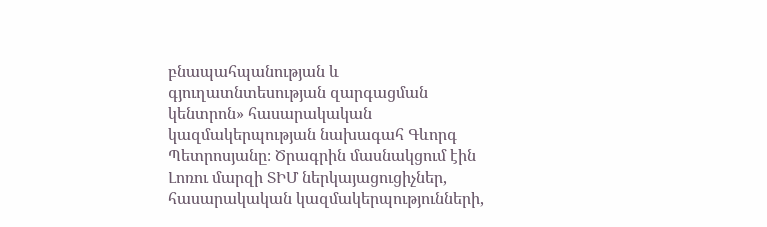բնապահպանության և գյուղատնտեսության զարգացման կենտրոն» հասարակական կազմակերպության նախագահ Գևորգ Պետրոսյանը։ Ծրագրին մասնակցում էին Լոռու մարզի ՏԻՄ ներկայացուցիչներ, հասարակական կազմակերպությունների,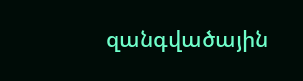զանգվածային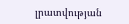լրատվության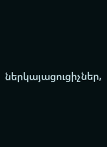ներկայացուցիչներ,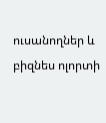ուսանողներ և բիզնես ոլորտի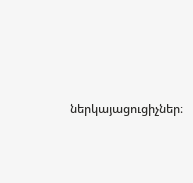ներկայացուցիչներ։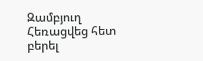Զամբյուղ Հեռացվեց հետ բերել